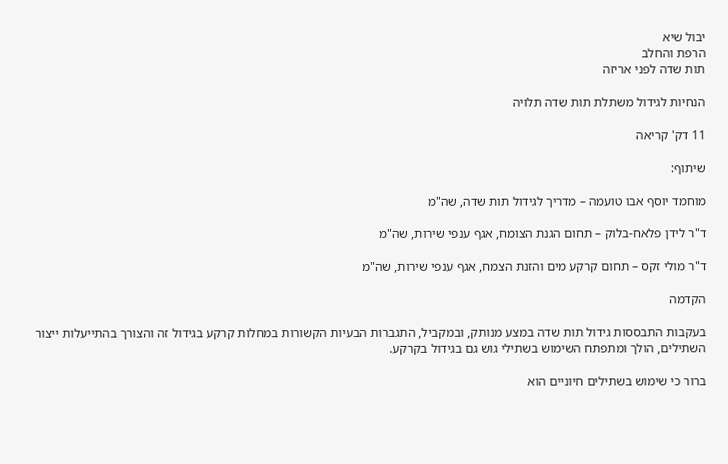יבול שיא
הרפת והחלב
תות שדה לפני אריזה

הנחיות לגידול משתלת תות שדה תלויה

11 דק' קריאה

שיתוף:

מוחמד יוסף אבו טועמה – מדריך לגידול תות שדה, שה"מ

ד"ר לידן פלאח-בלוק – תחום הגנת הצומח, אגף ענפי שירות, שה"מ

ד"ר מולי זקס – תחום קרקע מים והזנת הצמח, אגף ענפי שירות, שה"מ

הקדמה

בעקבות התבססות גידול תות שדה במצע מנותק, ובמקביל, התגברות הבעיות הקשורות במחלות קרקע בגידול זה והצורך בהתייעלות ייצור השתילים, הולך ומתפתח השימוש בשתילי גוש גם בגידול בקרקע.

ברור כי שימוש בשתילים חיוניים הוא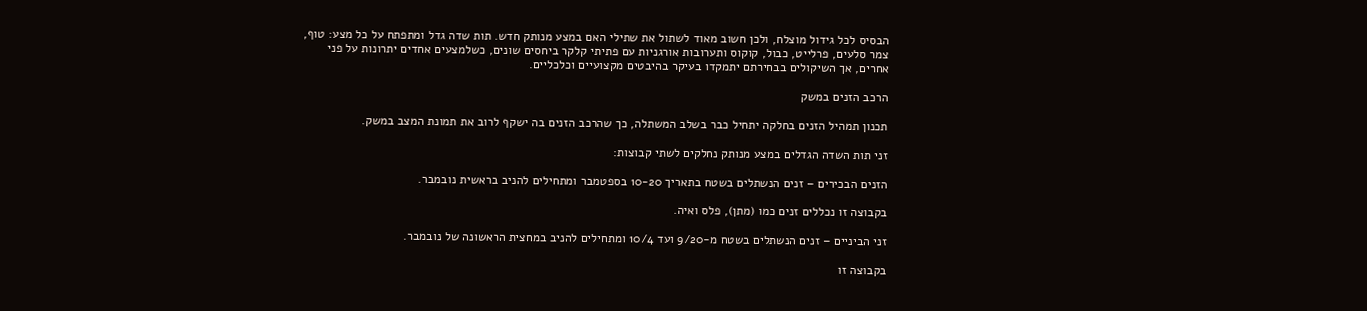הבסיס לכל גידול מוצלח, ולכן חשוב מאוד לשתול את שתילי האם במצע מנותק חדש. תות שדה גדל ומתפתח על כל מצע: טוף, צמר סלעים, פרלייט, כבול, קוקוס ותערובות אורגניות עם פתיתי קלקר ביחסים שונים, כשלמצעים אחדים יתרונות על פני אחרים, אך השיקולים בבחירתם יתמקדו בעיקר בהיבטים מקצועיים וכלכליים.

הרכב הזנים במשק

תכנון תמהיל הזנים בחלקה יתחיל כבר בשלב המשתלה, כך שהרכב הזנים בה ישקף לרוב את תמונת המצב במשק.

זני תות השדה הגדלים במצע מנותק נחלקים לשתי קבוצות:

הזנים הבכירים – זנים הנשתלים בשטח בתאריך 10-20 בספטמבר ומתחילים להניב בראשית נובמבר.

בקבוצה זו נכללים זנים כמו (מתן), פלס ואיה.

זני הביניים – זנים הנשתלים בשטח מ-9/20 ועד 10/4 ומתחילים להניב במחצית הראשונה של נובמבר.

בקבוצה זו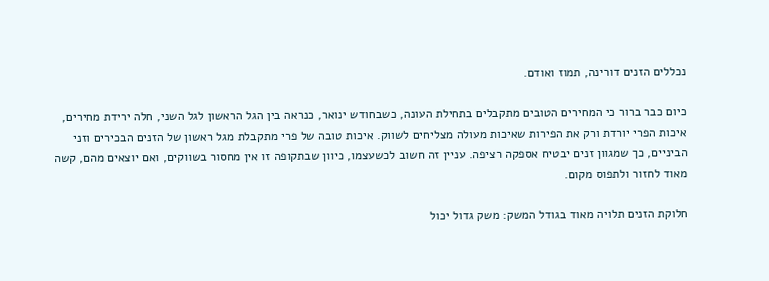נכללים הזנים דורינה, תמוז ואודם.

כיום כבר ברור כי המחירים הטובים מתקבלים בתחילת העונה, כשבחודש ינואר, כנראה בין הגל הראשון לגל השני, חלה ירידת מחירים, איכות הפרי יורדת ורק את הפירות שאיכות מעולה מצליחים לשווק. איכות טובה של פרי מתקבלת מגל ראשון של הזנים הבכירים וזני הביניים, כך שמגוון זנים יבטיח אספקה רציפה. עניין זה חשוב לכשעצמו, כיוון שבתקופה זו אין מחסור בשווקים, ואם יוצאים מהם, קשה מאוד לחזור ולתפוס מקום.

חלוקת הזנים תלויה מאוד בגודל המשק: משק גדול יכול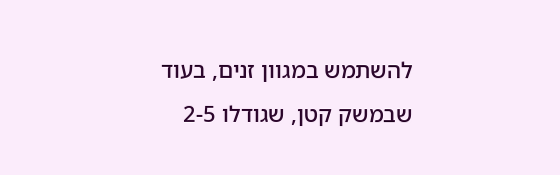להשתמש במגוון זנים, בעוד שבמשק קטן, שגודלו 2-5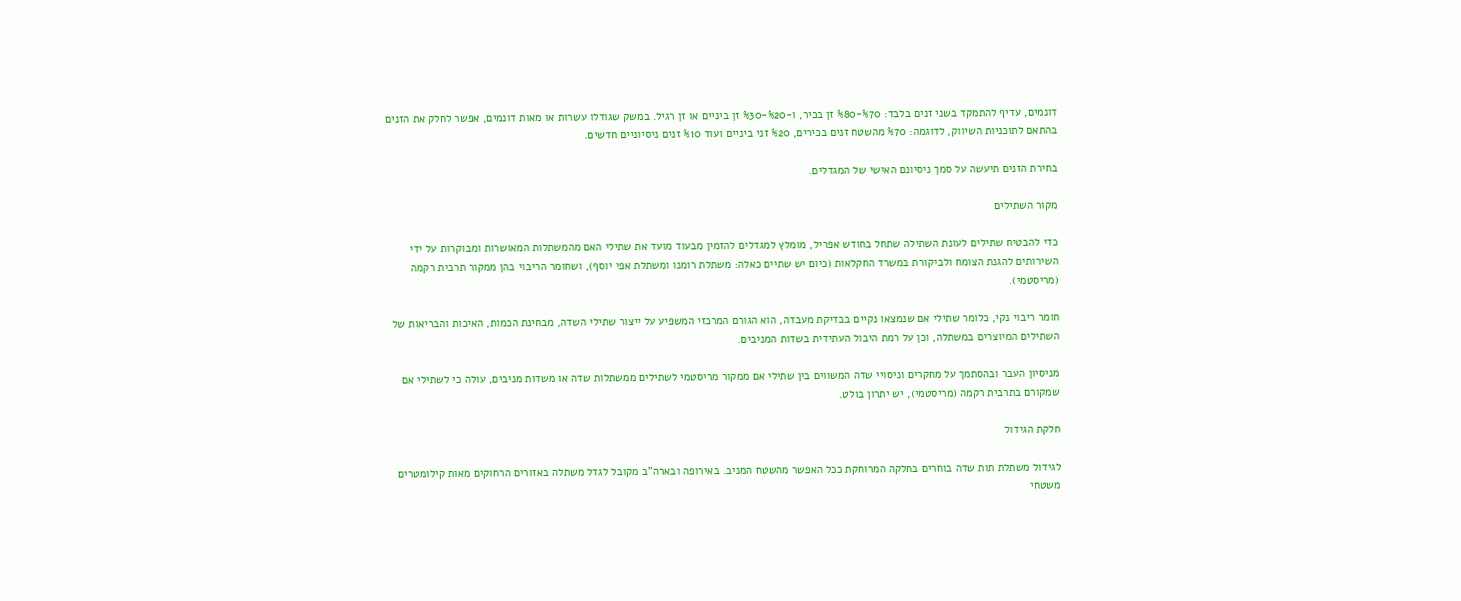דונמים, עדיף להתמקד בשני זנים בלבד: %70-%80 זן בכיר, ו-%20-%30 זן ביניים או זן רגיל. במשק שגודלו עשרות או מאות דונמים, אפשר לחלק את הזנים בהתאם לתוכניות השיווק, לדוגמה: %70 מהשטח זנים בכירים, %20 זני ביניים ועוד %10 זנים ניסיוניים חדשים.

בחירת הזנים תיעשה על סמך ניסיונם האישי של המגדלים.

מקור השתילים

כדי להבטיח שתילים לעונת השתילה שתחל בחודש אפריל, מומלץ למגדלים להזמין מבעוד מועד את שתילי האם מהמשתלות המאושרות ומבוקרות על ידי השירותים להגנת הצומח ולביקורת במשרד החקלאות (כיום יש שתיים כאלה: משתלת רומנו ומשתלת אפי יוסף), ושחומר הריבוי בהן ממקור תרבית רקמה (מריסטמי).

חומר ריבוי נקי, כלומר שתילי אם שנמצאו נקיים בבדיקת מעבדה, הוא הגורם המרכזי המשפיע על ייצור שתילי השדה, מבחינת הכמות, האיכות והבריאות של השתילים המיוצרים במשתלה, וכן על רמת היבול העתידית בשדות המניבים.

מניסיון העבר ובהסתמך על מחקרים וניסויי שדה המשווים בין שתילי אם ממקור מריסטמי לשתילים ממשתלות שדה או משדות מניבים, עולה כי לשתילי אם שמקורם בתרבית רקמה (מריסטמי), יש יתרון בולט.

חלקת הגידול

לגידול משתלת תות שדה בוחרים בחלקה המרוחקת ככל האפשר מהשטח המניב. באירופה ובארה"ב מקובל לגדל משתלה באזורים הרחוקים מאות קילומטרים משטחי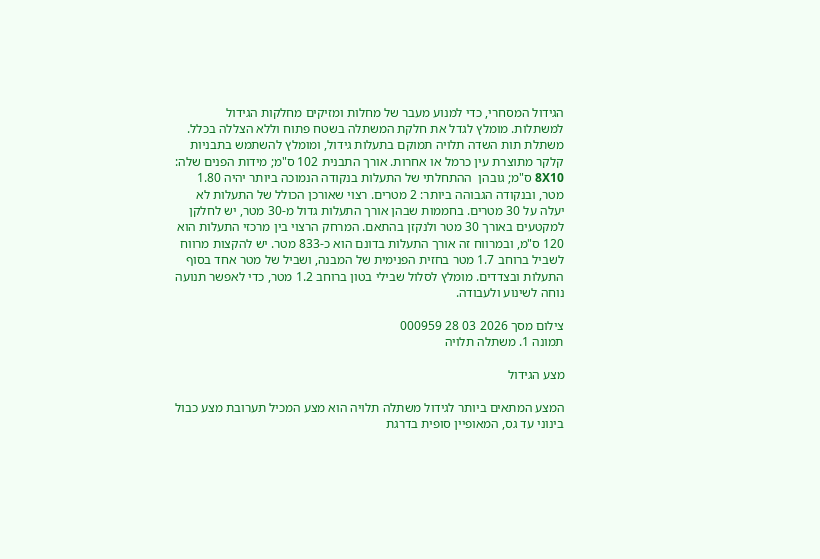הגידול המסחרי, כדי למנוע מעבר של מחלות ומזיקים מחלקות הגידול למשתלות. מומלץ לגדל את חלקת המשתלה בשטח פתוח וללא הצללה בכלל. משתלת תות השדה תלויה תמוקם בתעלות גידול, ומומלץ להשתמש בתבניות קלקר מתוצרת עין כרמל או אחרות. אורך התבנית 102 ס"מ; מידות הפנים שלה: 8Χ10 ס"מ; גובהן  ההתחלתי של התעלות בנקודה הנמוכה ביותר יהיה 1.80 מטר, ובנקודה הגבוהה ביותר: 2 מטרים. רצוי שאורכן הכולל של התעלות לא יעלה על 30 מטרים. בחממות שבהן אורך התעלות גדול מ-30 מטר, יש לחלקן למקטעים באורך 30 מטר ולנקזן בהתאם. המרחק הרצוי בין מרכזי התעלות הוא 120 ס"מ, ובמרווח זה אורך התעלות בדונם הוא כ-833 מטר. יש להקצות מרווח לשביל ברוחב 1.7 מטר בחזית הפנימית של המבנה, ושביל של מטר אחד בסוף התעלות ובצדדים. מומלץ לסלול שבילי בטון ברוחב 1.2 מטר, כדי לאפשר תנועה נוחה לשינוע ולעבודה.

צילום מסך 2026 03 28 000959
תמונה 1. משתלה תלויה

מצע הגידול

המצע המתאים ביותר לגידול משתלה תלויה הוא מצע המכיל תערובת מצע כבול בינוני עד גס, המאופיין סופית בדרגת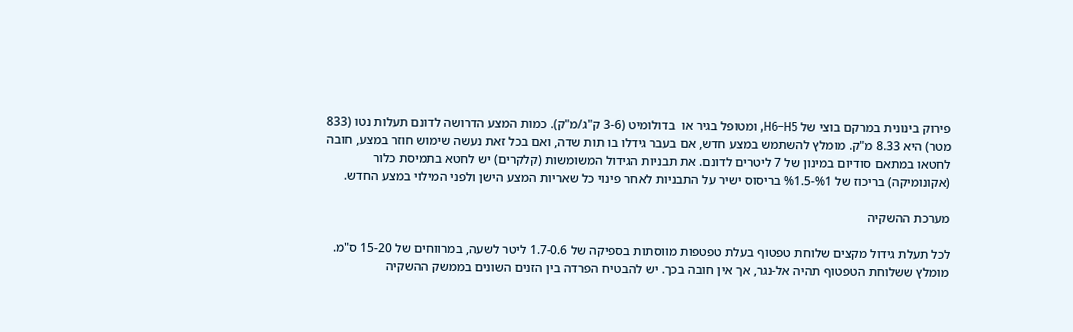פירוק בינונית במרקם בוצי של H6–H5, ומטופל בגיר או  בדולומיט (3-6 ק"ג/מ"ק). כמות המצע הדרושה לדונם תעלות נטו (833 מטר) היא 8.33 מ"ק. מומלץ להשתמש במצע חדש, אם בעבר גידלו בו תות שדה, ואם בכל זאת נעשה שימוש חוזר במצע, חובה לחטאו במתאם סודיום במינון של 7 ליטרים לדונם. את תבניות הגידול המשומשות (קלקרים) יש לחטא בתמיסת כלור (אקונומיקה) בריכוז של %1-%1.5 בריסוס ישיר על התבניות לאחר פינוי כל שאריות המצע הישן ולפני המילוי במצע החדש.

מערכת ההשקיה

לכל תעלת גידול מקצים שלוחת טפטוף בעלת טפטפות מווסתות בספיקה של 1.7-0.6 ליטר לשעה, במרווחים של 15-20 ס"מ. מומלץ ששלוחת הטפטוף תהיה אל-נגר, אך אין חובה בכך. יש להבטיח הפרדה בין הזנים השונים בממשק ההשקיה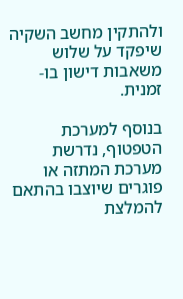ולהתקין מחשב השקיה שיפקד על שלוש משאבות דישון בו-זמנית.

בנוסף למערכת הטפטוף, נדרשת מערכת המתזה או פוגרים שיוצבו בהתאם להמלצת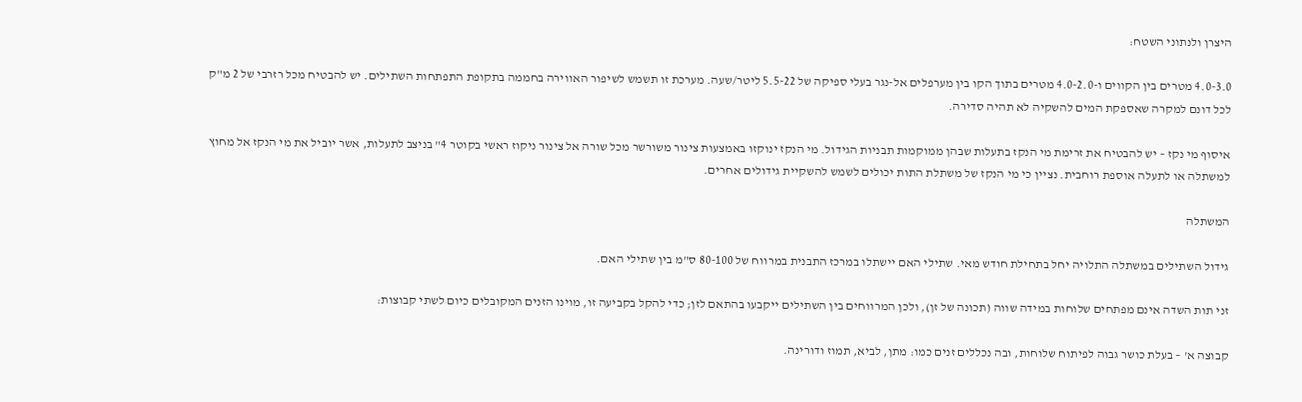היצרן ולנתוני השטח:

4.0-3.0 מטרים בין הקווים ו-4.0-2.0 מטרים בתוך הקו בין מערפלים אל-נגר בעלי ספיקה של 5.5-22 ליטר/שעה. מערכת זו תשמש לשיפור האווירה בחממה בתקופת התפתחות השתילים. יש להבטיח מכל רזרבי של 2 מ"ק לכל דונם למקרה שאספקת המים להשקיה לא תהיה סדירה.

איסוף מי נקז – יש להבטיח את זרימת מי הנקז בתעלות שבהן ממוקמות תבניות הגידול. מי הנקז ינוקזו באמצעות צינור משורשר מכל שורה אל צינור ניקוז ראשי בקוטר 4" בניצב לתעלות, אשר יוביל את מי הנקז אל מחוץ למשתלה או לתעלה אוספת רוחבית. נציין כי מי הנקז של משתלת התות יכולים לשמש להשקיית גידולים אחרים.

המשתלה

גידול השתילים במשתלה התלויה יחל בתחילת חודש מאי. שתילי האם יישתלו במרכז התבנית במרווח של 80-100 ס"מ בין שתילי האם.

זני תות השדה אינם מפתחים שלוחות במידה שווה (תכונה של זן), ולכן המרווחים בין השתילים ייקבעו בהתאם לזן; כדי להקל בקביעה זו, מוינו הזנים המקובלים כיום לשתי קבוצות:

קבוצה א' – בעלת כושר גבוה לפיתוח שלוחות, ובה נכללים זנים כמו: מתן, לביא, תמוז ודורינה.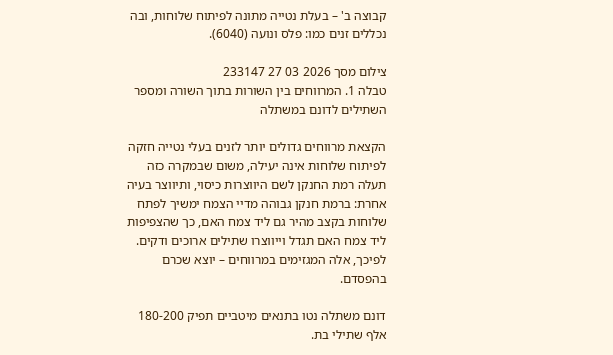קבוצה ב' – בעלת נטייה מתונה לפיתוח שלוחות, ובה נכללים זנים כמו: פלס ונועה (6040).

צילום מסך 2026 03 27 233147
טבלה 1. המרווחים בין השורות בתוך השורה ומספר השתילים לדונם במשתלה

הקצאת מרווחים גדולים יותר לזנים בעלי נטייה חזקה לפיתוח שלוחות אינה יעילה, משום שבמקרה כזה תעלה רמת החנקן לשם היווצרות כיסוי, ותיווצר בעיה אחרת: ברמת חנקן גבוהה מדיי הצמח ימשיך לפתח שלוחות בקצב מהיר גם ליד צמח האם, כך שהצפיפות ליד צמח האם תגדל וייווצרו שתילים ארוכים ודקים. לפיכך, אלה המגזימים במרווחים – יוצא שכרם בהפסדם.

דונם משתלה נטו בתנאים מיטביים תפיק 180-200 אלף שתילי בת.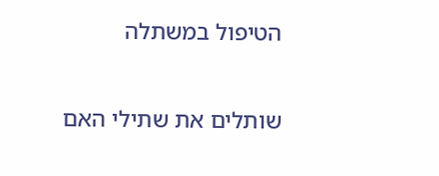הטיפול במשתלה

שותלים את שתילי האם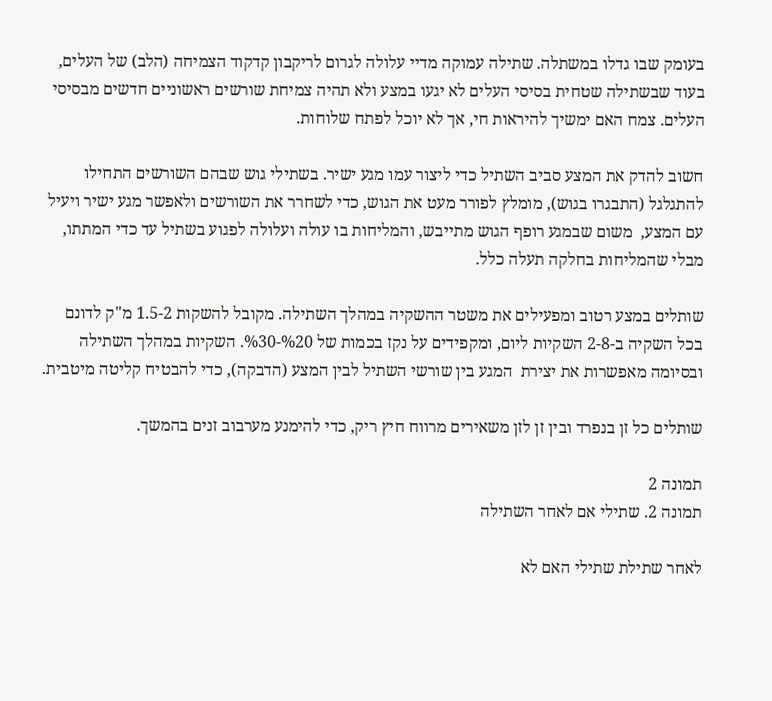בעומק שבו גדלו במשתלה. שתילה עמוקה מדיי עלולה לגרום לריקבון קדקוד הצמיחה (הלב) של העלים, בעוד שבשתילה שטחית בסיסי העלים לא יגעו במצע ולא תהיה צמיחת שורשים ראשוניים חדשים מבסיסי העלים. צמח האם ימשיך להיראות חי, אך לא יוכל לפתח שלוחות.

חשוב להדק את המצע סביב השתיל כדי ליצור עמו מגע ישיר. בשתילי גוש שבהם השורשים התחילו להתגלגל (התבגרו בגוש), מומלץ לפורר מעט את הגוש, כדי לשחרר את השורשים ולאפשר מגע ישיר ויעיל עם המצע,  משום שבמגע רופף הגוש מתייבש, והמליחות בו עולה ועלולה לפגוע בשתיל עד כדי המתתו, מבלי שהמליחות בחלקה תעלה כלל.

שותלים במצע רטוב ומפעילים את משטר ההשקיה במהלך השתילה. מקובל להשקות 1.5-2 מ"ק לדונם בכל השקיה ב-2-8 השקיות ליום, ומקפידים על נקז בכמות של %20-%30. השקיות במהלך השתילה ובסיומה מאפשרות את יצירת  המגע בין שורשי השתיל לבין המצע (הדבקה), כדי להבטיח קליטה מיטבית.

שותלים כל זן בנפרד ובין זן לזן משאירים מרווח חיץ ריק, כדי להימנע מערבוב זנים בהמשך.

תמונה 2
תמונה 2. שתילי אם לאחר השתילה

לאחר שתילת שתילי האם לא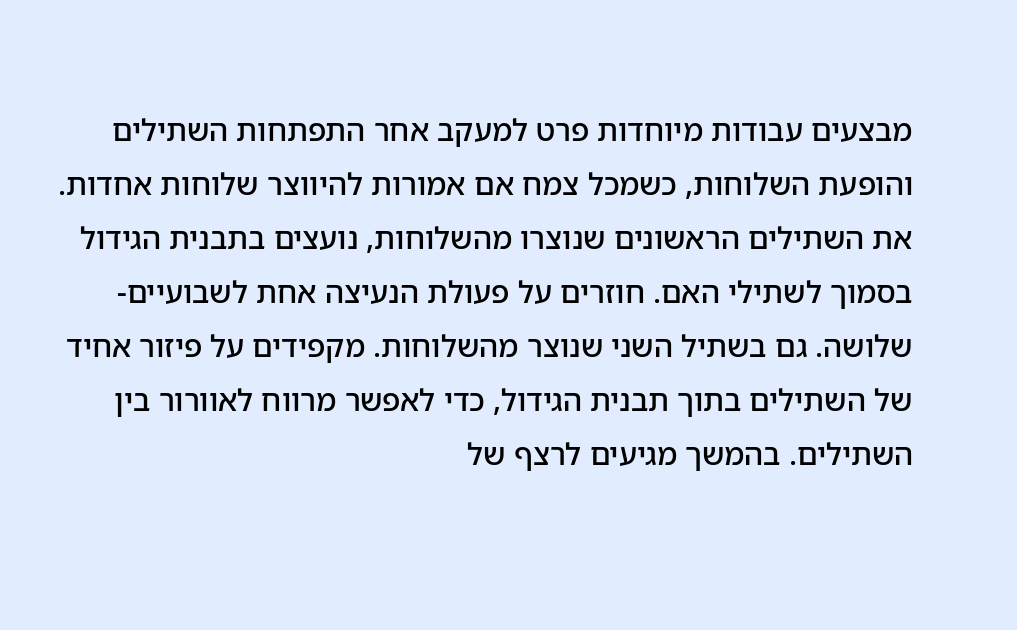מבצעים עבודות מיוחדות פרט למעקב אחר התפתחות השתילים והופעת השלוחות, כשמכל צמח אם אמורות להיווצר שלוחות אחדות. את השתילים הראשונים שנוצרו מהשלוחות, נועצים בתבנית הגידול בסמוך לשתילי האם. חוזרים על פעולת הנעיצה אחת לשבועיים-שלושה. גם בשתיל השני שנוצר מהשלוחות. מקפידים על פיזור אחיד של השתילים בתוך תבנית הגידול, כדי לאפשר מרווח לאוורור בין השתילים. בהמשך מגיעים לרצף של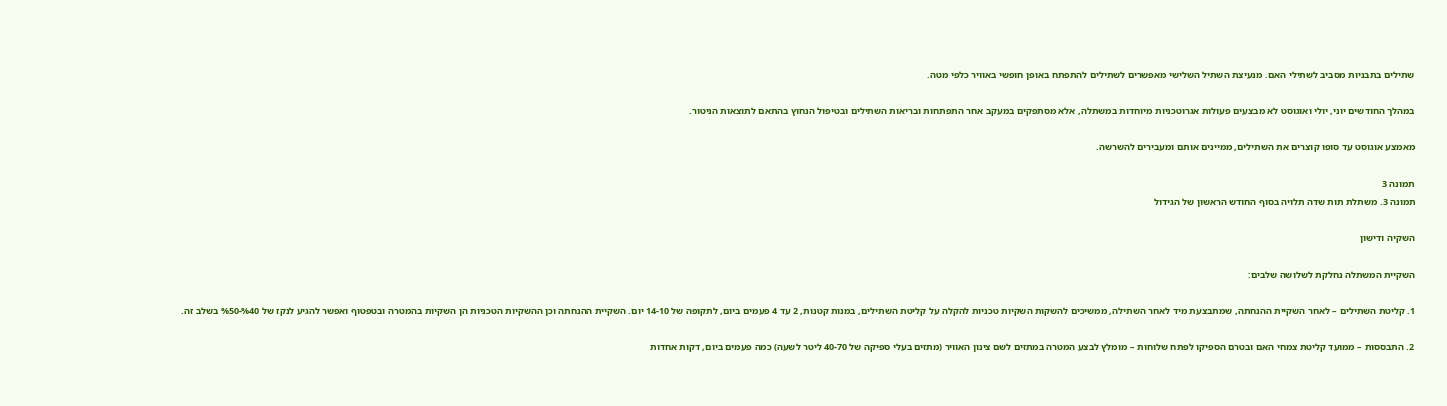שתילים בתבניות מסביב לשתילי האם. מנעיצת השתיל השלישי מאפשרים לשתילים להתפתח באופן חופשי באוויר כלפי מטה.

במהלך החודשים יוני, יולי ואוגוסט לא מבצעים פעולות אגרוטכניות מיוחדות במשתלה, אלא מסתפקים במעקב אחר התפתחות ובריאות השתילים ובטיפול הנחוץ בהתאם לתוצאות הניטור.

מאמצע אוגוסט עד סופו קוצרים את השתילים, ממיינים אותם ומעבירים להשרשה.

תמונה 3
תמונה 3. משתלת תות שדה תלויה בסוף החודש הראשון של הגידול

השקיה ודישון

השקיית המשתלה נחלקת לשלושה שלבים:

1. קליטת השתילים – לאחר השקיית ההנחתה, שמתבצעת מיד לאחר השתילה, ממשיכים להשקות השקיות טכניות להקלה על קליטת השתילים, במנות קטנות, 2 עד 4 פעמים ביום, לתקופה של 14-10 יום. השקיית ההנחתה וכן ההשקיות הטכניות הן השקיות בהמטרה ובטפטוף ואפשר להגיע לנקז של %40-%50 בשלב זה.

2. התבססות – ממועד קליטת צמחי האם ובטרם הספיקו לפתח שלוחות – מומלץ לבצע המטרה במתזים לשם צינון האוויר (מתזים בעלי ספיקה של 40-70 ליטר לשעה) כמה פעמים ביום, דקות אחדות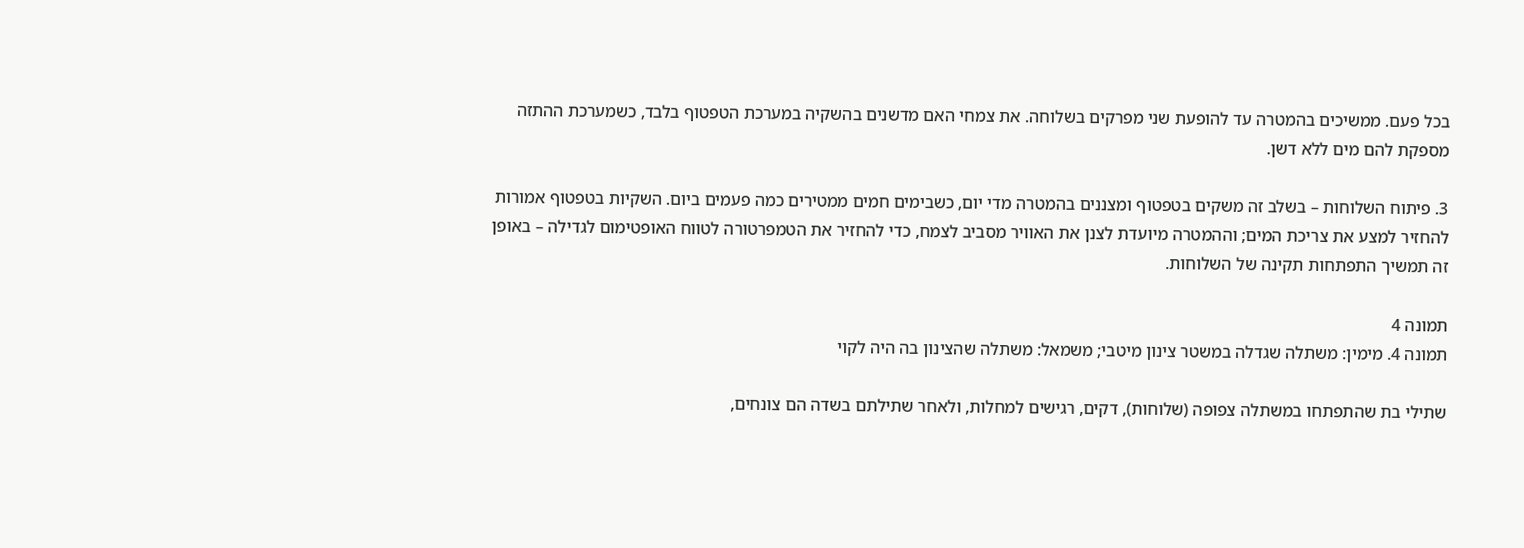בכל פעם. ממשיכים בהמטרה עד להופעת שני מפרקים בשלוחה. את צמחי האם מדשנים בהשקיה במערכת הטפטוף בלבד, כשמערכת ההתזה מספקת להם מים ללא דשן.

3. פיתוח השלוחות – בשלב זה משקים בטפטוף ומצננים בהמטרה מדי יום, כשבימים חמים ממטירים כמה פעמים ביום. השקיות בטפטוף אמורות להחזיר למצע את צריכת המים; וההמטרה מיועדת לצנן את האוויר מסביב לצמח, כדי להחזיר את הטמפרטורה לטווח האופטימום לגדילה – באופן זה תמשיך התפתחות תקינה של השלוחות.

תמונה 4
תמונה 4. מימין: משתלה שגדלה במשטר צינון מיטבי; משמאל: משתלה שהצינון בה היה לקוי

שתילי בת שהתפתחו במשתלה צפופה (שלוחות), דקים, רגישים למחלות, ולאחר שתילתם בשדה הם צונחים,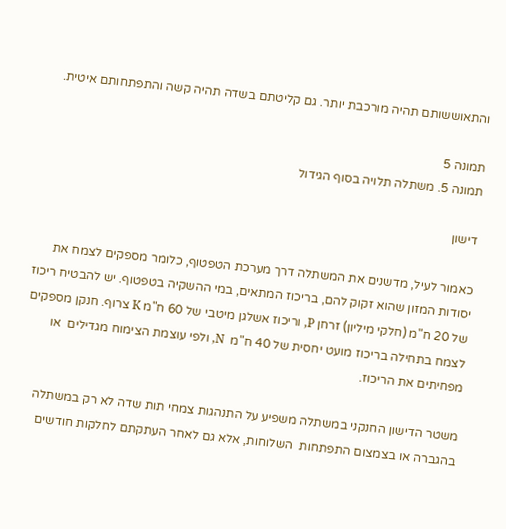והתאוששותם תהיה מורכבת יותר. גם קליטתם בשדה תהיה קשה והתפתחותם איטית.

תמונה 5
תמונה 5. משתלה תלויה בסוף הגידול

דישון

כאמור לעיל, מדשנים את המשתלה דרך מערכת הטפטוף, כלומר מספקים לצמח את יסודות המזון שהוא זקוק להם, בריכוז המתאים, במי ההשקיה בטפטוף. יש להבטיח ריכוז של 20 ח"מ (חלקי מיליון) זרחן P, וריכוז אשלגן מיטבי של 60 ח"מ K צרוף. חנקן מספקים לצמח בתחילה בריכוז מועט יחסית של 40 ח"מ  N, ולפי עוצמת הצימוח מגדילים  או מפחיתים את הריכוז.

משטר הדישון החנקני במשתלה משפיע על התנהגות צמחי תות שדה לא רק במשתלה בהגברה או בצמצום התפתחות  השלוחות, אלא גם לאחר העתקתם לחלקות חודשים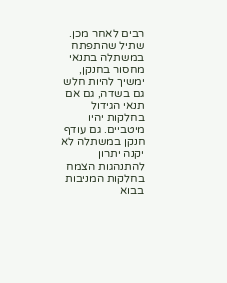רבים לאחר מכן. שתיל שהתפתח במשתלה בתנאי מחסור בחנקן, ימשיך להיות חלש גם בשדה, גם אם תנאי הגידול בחלקות יהיו מיטביים. גם עודף חנקן במשתלה לא יקנה יתרון להתנהגות הצמח בחלקות המניבות בבוא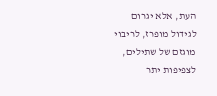העת, אלא יגרום לגידול מופרז, לריבוי מוגזם של שתילים, לצפיפות יתר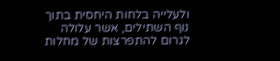ולעלייה בלחות היחסית בתוך נוף השתילים, אשר עלולה לגרום להתפרצות של מחלות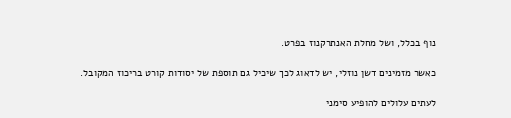נוף בכלל, ושל מחלת האנתרקנוז בפרט.

כאשר מזמינים דשן נוזלי, יש לדאוג לכך שיכיל גם תוספת של יסודות קורט בריכוז המקובל.

לעתים עלולים להופיע סימני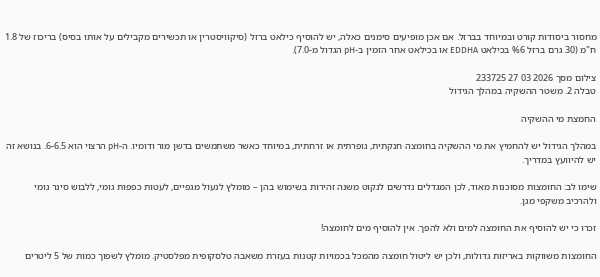מחסור ביסודות קורט ובמיוחד בברזל. אם אכן מופיעים סימנים כאלה, יש להוסיף כילאט ברזל (סיקוויסטרין או תכשירים מקבילים על אותו בסיס) בריכוז של 1.8 ח"מ (30 גרם ברזל %6 בכילאט EDDHA או בכילאט אחר הזמין ב-pH הגדול מ-7.0).

צילום מסך 2026 03 27 233725
טבלה 2. משטר ההשקיה במהלך הגידול

החמצת מי ההשקיה

במהלך הגידול יש להחמיץ את מי ההשקיה בחומצה חנקתית, גופרתית או זרחתית, במיוחד כאשר משתמשים בדשן מור ודומיו. ה-pH הרצוי הוא 6-6.5. בנושא זה יש להיוועץ במדריך.

שימו לב: החומצות מסוכנות מאוד, לכן המגדלים נדרשים לנקוט משנה זהירות בשימוש בהן – מומלץ לנעול מגפיים, לעטות כפפות גומי, ללבוש סינר גומי ולהרכיב משקפי מגן.

זכרו כי יש להוסיף את החומצה למים ולא להפך. אין להוסיף מים לחומצה!

החומצות משווקות באריזות גדולות, ולכן יש ליטול חומצה מהמכל בכמויות קטנות בעזרת משאבה טלסקופית מפלסטיק. מומלץ לשפוך כמות של 5 ליטרים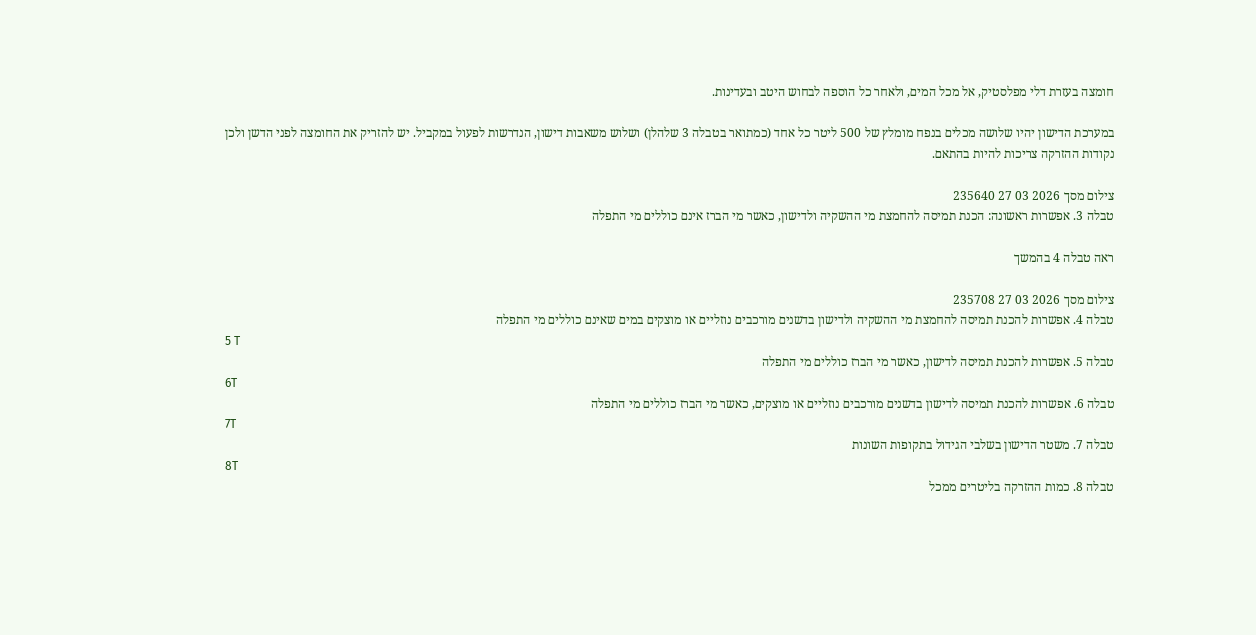חומצה בעזרת דלי מפלסטיק, אל מכל המים, ולאחר כל הוספה לבחוש היטב ובעדינות.

במערכת הדישון יהיו שלושה מכלים בנפח מומלץ של 500 ליטר כל אחד (כמתואר בטבלה 3 שלהלן) ושלוש משאבות דישון, הנדרשות לפעול במקביל. יש להזריק את החומצה לפני הדשן ולכן נקודות ההזרקה צריכות להיות בהתאם.

צילום מסך 2026 03 27 235640
טבלה 3. אפשרות ראשונה: הכנת תמיסה להחמצת מי ההשקיה ולדישון, כאשר מי הברז אינם כוללים מי התפלה

ראה טבלה 4 בהמשך

צילום מסך 2026 03 27 235708
טבלה 4. אפשרות להכנת תמיסה להחמצת מי ההשקיה ולדישון בדשנים מורכבים נוזליים או מוצקים במים שאינם כוללים מי התפלה
5 T
טבלה 5. אפשרות להכנת תמיסה לדישון, כאשר מי הברז כוללים מי התפלה
6T
טבלה 6. אפשרות להכנת תמיסה לדישון בדשנים מורכבים נוזליים או מוצקים, כאשר מי הברז כוללים מי התפלה
7T
טבלה 7. משטר הדישון בשלבי הגידול בתקופות השונות
8T
טבלה 8. כמות ההזרקה בליטרים ממכל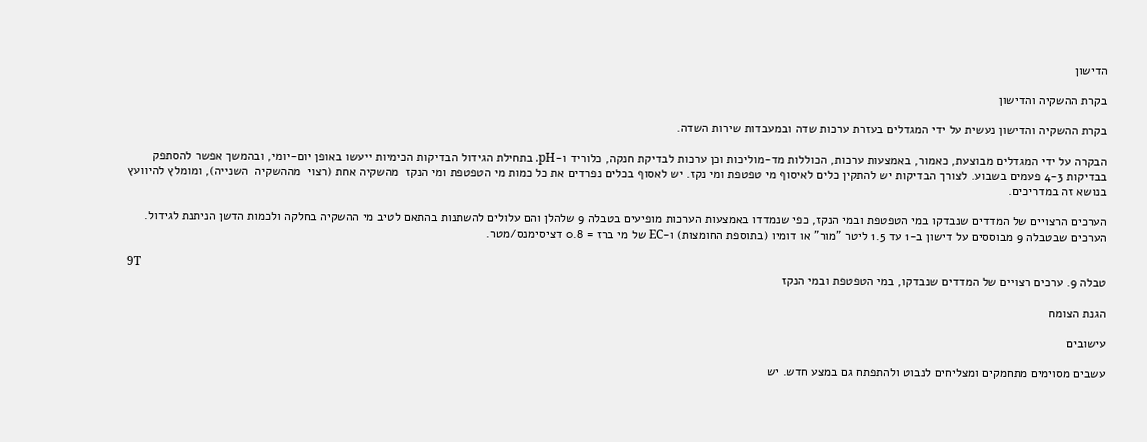הדישון

בקרת ההשקיה והדישון

בקרת ההשקיה והדישון נעשית על ידי המגדלים בעזרת ערכות שדה ובמעבדות שירות השדה.

הבקרה על ידי המגדלים מבוצעת, כאמור, באמצעות ערכות, הכוללות מד-מוליכות וכן ערכות לבדיקת חנקה, כלוריד ו-pH. בתחילת הגידול הבדיקות הכימיות ייעשו באופן יום-יומי, ובהמשך אפשר להסתפק בבדיקות 4-3 פעמים בשבוע. לצורך הבדיקות יש להתקין כלים לאיסוף מי טפטפת ומי נקז. יש לאסוף בכלים נפרדים את כל כמות מי הטפטפת ומי הנקז  מהשקיה אחת (רצוי  מההשקיה  השנייה), ומומלץ להיוועץ בנושא זה במדריכים.

הערכים הרצויים של המדדים שנבדקו במי הטפטפת ובמי הנקז, כפי שנמדדו באמצעות הערכות מופיעים בטבלה 9 שלהלן והם עלולים להשתנות בהתאם לטיב מי ההשקיה בחלקה ולכמות הדשן הניתנת לגידול. הערכים שבטבלה 9 מבוססים על דישון ב-1 עד 1.5 ליטר "מור" או דומיו (בתוספת החומצות) ו-EC של מי ברז = 0.8 דציסימנס/מטר.

9T
טבלה 9. ערכים רצויים של המדדים שנבדקו, במי הטפטפת ובמי הנקז

הגנת הצומח

עישובים

עשבים מסוימים מתחמקים ומצליחים לנבוט ולהתפתח גם במצע חדש. יש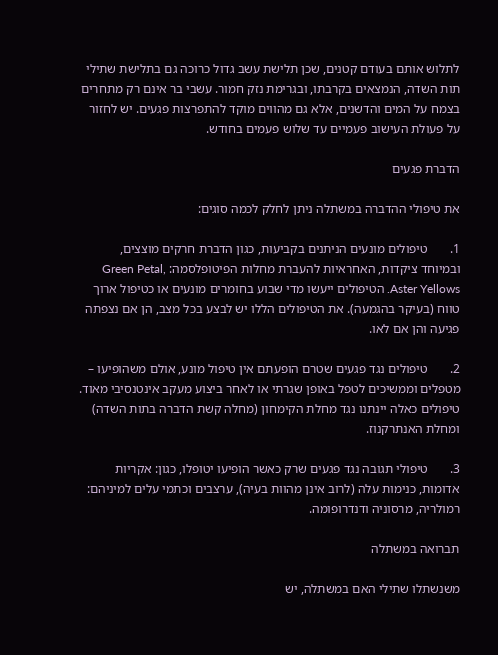לתלוש אותם בעודם קטנים, שכן תלישת עשב גדול כרוכה גם בתלישת שתילי תות השדה, הנמצאים בקרבתו, ובגרימת נזק חמור. עשבי בר אינם רק מתחרים בצמח על המים והדשנים, אלא גם מהווים מוקד להתפרצות פגעים. יש לחזור על פעולת העישוב פעמיים עד שלוש פעמים בחודש.

הדברת פגעים

את טיפולי ההדברה במשתלה ניתן לחלק לכמה סוגים:

1.       טיפולים מונעים הניתנים בקביעות, כגון הדברת חרקים מוצצים, ובמיוחד ציקדות, האחראיות להעברת מחלות הפיטופלסמה: Green Petal, Aster Yellows. הטיפולים ייעשו מדי שבוע בחומרים מונעים או כטיפול ארוך טווח (בעיקר בהגמעה). את הטיפולים הללו יש לבצע בכל מצב, הן אם נצפתה פגיעה והן אם לאו.

2.       טיפולים נגד פגעים שטרם הופעתם אין טיפול מונע, אולם משהופיעו – מטפלים וממשיכים לטפל באופן שגרתי או לאחר ביצוע מעקב אינטנסיבי מאוד. טיפולים כאלה יינתנו נגד מחלת הקימחון (מחלה קשת הדברה בתות השדה) ומחלת האנתרקנוז.

3.       טיפולי תגובה נגד פגעים שרק כאשר הופיעו יטופלו, כגון: אקריות אדומות, כנימות עלה (לרוב אינן מהוות בעיה), ערצבים וכתמי עלים למיניהם: רמולריה, מרסוניה ודנדרופומה.

תברואה במשתלה

משנשתלו שתילי האם במשתלה, יש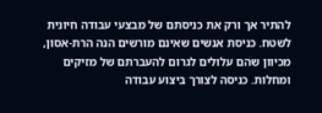להתיר אך ורק את כניסתם של מבצעי עבודה חיונית לשטח. כניסת אנשים שאינם מורשים הנה הרת-אסון, מכיוון שהם עלולים לגרום להעברתם של מזיקים ומחלות. כניסה לצורך ביצוע עבודה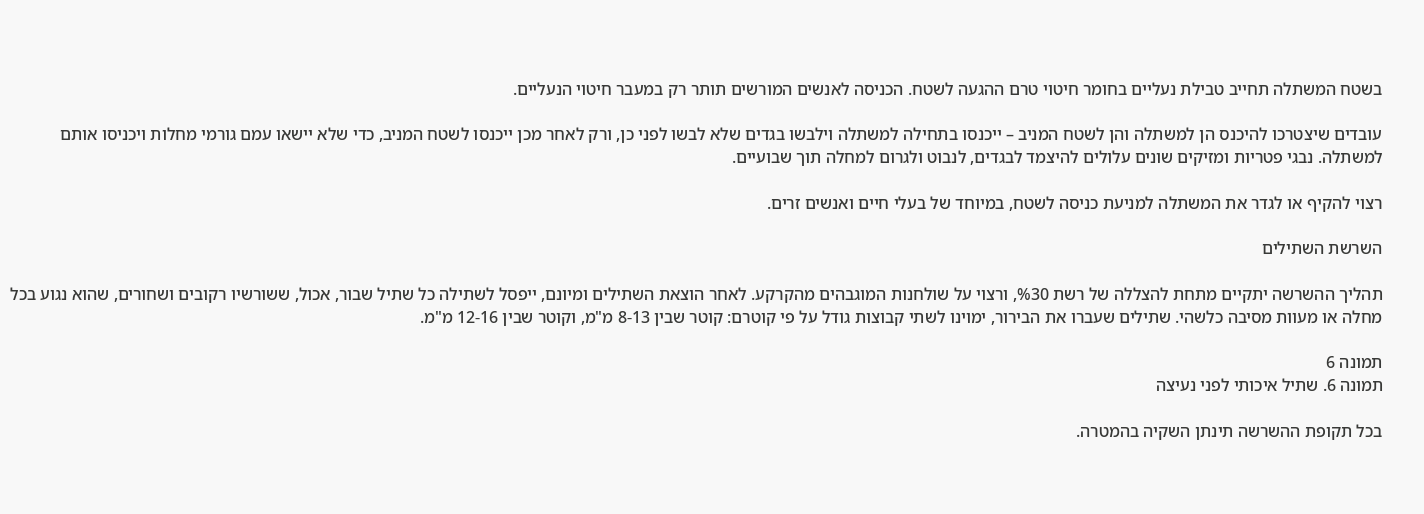בשטח המשתלה תחייב טבילת נעליים בחומר חיטוי טרם ההגעה לשטח. הכניסה לאנשים המורשים תותר רק במעבר חיטוי הנעליים.

עובדים שיצטרכו להיכנס הן למשתלה והן לשטח המניב – ייכנסו בתחילה למשתלה וילבשו בגדים שלא לבשו לפני כן, ורק לאחר מכן ייכנסו לשטח המניב, כדי שלא יישאו עמם גורמי מחלות ויכניסו אותם למשתלה. נבגי פטריות ומזיקים שונים עלולים להיצמד לבגדים, לנבוט ולגרום למחלה תוך שבועיים.

רצוי להקיף או לגדר את המשתלה למניעת כניסה לשטח, במיוחד של בעלי חיים ואנשים זרים.

השרשת השתילים

תהליך ההשרשה יתקיים מתחת להצללה של רשת %30, ורצוי על שולחנות המוגבהים מהקרקע. לאחר הוצאת השתילים ומיונם, ייפסל לשתילה כל שתיל שבור, אכול, ששורשיו רקובים ושחורים, שהוא נגוע בכל מחלה או מעוות מסיבה כלשהי. שתילים שעברו את הבירור, ימוינו לשתי קבוצות גודל על פי קוטרם: קוטר שבין 8-13 מ"מ, וקוטר שבין 12-16 מ"מ.

תמונה 6
תמונה 6. שתיל איכותי לפני נעיצה

בכל תקופת ההשרשה תינתן השקיה בהמטרה.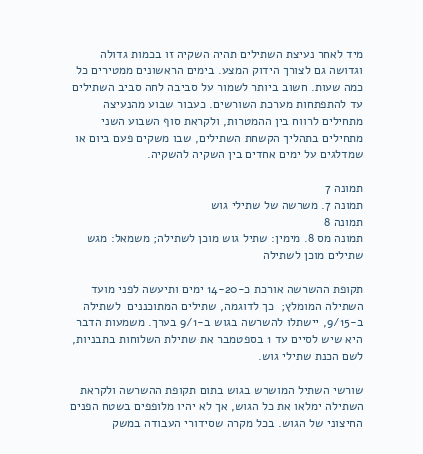מיד לאחר נעיצת השתילים תהיה השקיה זו בכמות גדולה וגדושה גם לצורך הידוק המצע. בימים הראשונים ממטירים כל כמה שעות. חשוב ביותר לשמור על סביבה לחה סביב השתילים עד להתפתחות מערכת השורשים. כעבור שבוע מהנעיצה מתחילים לרווח בין ההמטרות, ולקראת סוף השבוע השני מתחילים בתהליך הקשחת השתילים, שבו משקים פעם ביום או שמדלגים על ימים אחדים בין השקיה להשקיה.

תמונה 7
תמונה 7. משרשה של שתילי גוש
תמונה 8
תמונה מס 8. מימין: שתיל גוש מוכן לשתילה; משמאל: מגש שתילים מוכן לשתילה

תקופת ההשרשה אורכת כ-14-20 ימים ותיעשה לפני מועד השתילה המומלץ;  כך לדוגמה, שתילים המתוכננים  לשתילה ב-9/15, יישתלו להשרשה בגוש ב-9/1 בערך. משמעות הדבר היא שיש לסיים עד 1 בספטמבר את שתילת השלוחות בתבניות, לשם הכנת שתילי גוש.

שורשי השתיל המושרש בגוש בתום תקופת ההשרשה ולקראת השתילה ימלאו את כל הגוש, אך לא יהיו מלופפים בשטח הפנים החיצוני של הגוש. בכל מקרה שסידורי העבודה במשק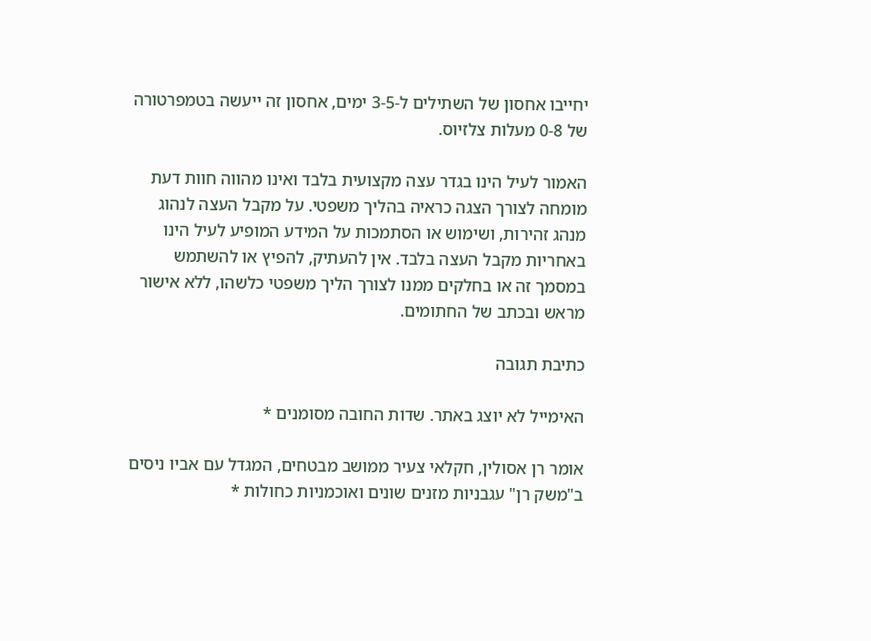יחייבו אחסון של השתילים ל-3-5 ימים, אחסון זה ייעשה בטמפרטורה של 0-8 מעלות צלזיוס.

האמור לעיל הינו בגדר עצה מקצועית בלבד ואינו מהווה חוות דעת מומחה לצורך הצגה כראיה בהליך משפטי. על מקבל העצה לנהוג מנהג זהירות, ושימוש או הסתמכות על המידע המופיע לעיל הינו באחריות מקבל העצה בלבד. אין להעתיק, להפיץ או להשתמש במסמך זה או בחלקים ממנו לצורך הליך משפטי כלשהו, ללא אישור מראש ובכתב של החתומים.

כתיבת תגובה

האימייל לא יוצג באתר. שדות החובה מסומנים *

אומר רן אסולין, חקלאי צעיר ממושב מבטחים, המגדל עם אביו ניסים ב"משק רן" עגבניות מזנים שונים ואוכמניות כחולות *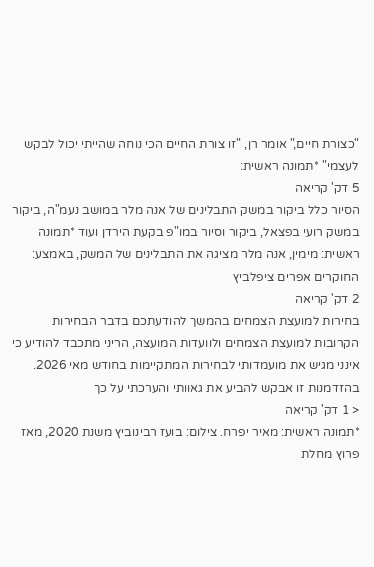"כצורת חיים," אומר רן, "זו צורת החיים הכי נוחה שהייתי יכול לבקש לעצמי" *תמונה ראשית:
5 דק' קריאה
הסיור כלל ביקור במשק התבלינים של אנה מלר במושב נעמ"ה, ביקור במשק רועי בפצאל, ביקור וסיור במו"פ בקעת הירדן ועוד *תמונה ראשית: מימין, אנה מלר מציגה את התבלינים של המשק, באמצע: החוקרים אפרים ציפלביץ
2 דק' קריאה
בחירות למועצת הצמחים בהמשך להודעתכם בדבר הבחירות הקרובות למועצת הצמחים ולוועדות המועצה, הריני מתכבד להודיע כי אינני מגיש את מועמדותי לבחירות המתקיימות בחודש מאי 2026. בהזדמנות זו אבקש להביע את גאוותי והערכתי על כך
< 1 דק' קריאה
*תמונה ראשית: מאיר יפרח. צילום: בועז רבינוביץ משנת 2020, מאז פרוץ מחלת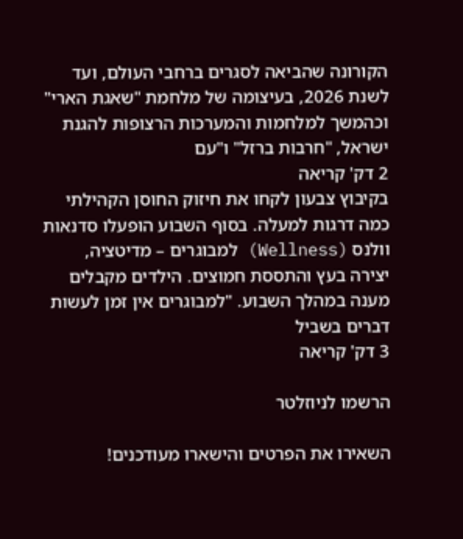הקורונה שהביאה לסגרים ברחבי העולם, ועד לשנת 2026, בעיצומה של מלחמת "שאגת הארי" וכהמשך למלחמות והמערכות הרצופות להגנת ישראל, "חרבות ברזל" ו"עם
2 דק' קריאה
בקיבוץ צבעון לקחו את חיזוק החוסן הקהילתי כמה דרגות למעלה. בסוף השבוע הופעלו סדנאות וולנס (Wellness) למבוגרים – מדיטציה, יצירה בעץ והתססת חמוצים. הילדים מקבלים מענה במהלך השבוע. "למבוגרים אין זמן לעשות דברים בשביל
3 דק' קריאה

הרשמו לניוזלטר

השאירו את הפרטים והישארו מעודכנים!